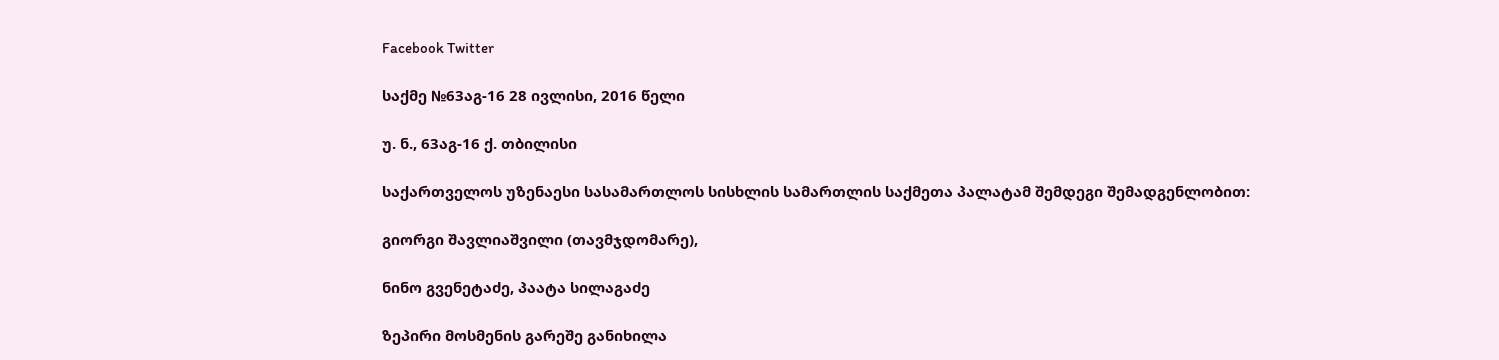Facebook Twitter

საქმე №63აგ-16 28 ივლისი, 2016 წელი

უ. ნ., 63აგ-16 ქ. თბილისი

საქართველოს უზენაესი სასამართლოს სისხლის სამართლის საქმეთა პალატამ შემდეგი შემადგენლობით:

გიორგი შავლიაშვილი (თავმჯდომარე),

ნინო გვენეტაძე, პაატა სილაგაძე

ზეპირი მოსმენის გარეშე განიხილა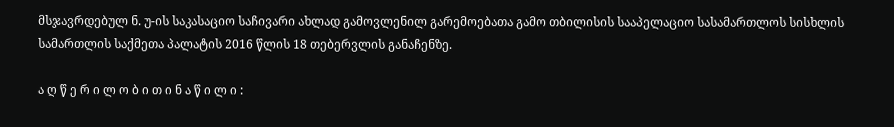მსჯავრდებულ ნ. უ-ის საკასაციო საჩივარი ახლად გამოვლენილ გარემოებათა გამო თბილისის სააპელაციო სასამართლოს სისხლის სამართლის საქმეთა პალატის 2016 წლის 18 თებერვლის განაჩენზე.

ა ღ წ ე რ ი ლ ო ბ ი თ ი ნ ა წ ი ლ ი :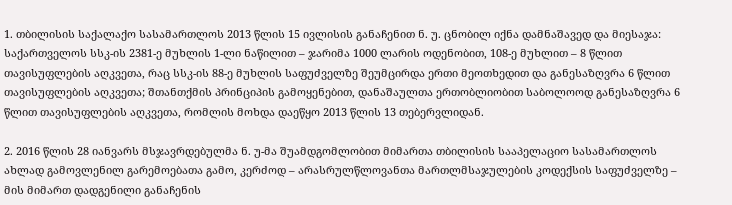1. თბილისის საქალაქო სასამართლოს 2013 წლის 15 ივლისის განაჩენით ნ. უ. ცნობილ იქნა დამნაშავედ და მიესაჯა: საქართველოს სსკ-ის 2381-ე მუხლის 1-ლი ნაწილით – ჯარიმა 1000 ლარის ოდენობით, 108-ე მუხლით – 8 წლით თავისუფლების აღკვეთა, რაც სსკ-ის 88-ე მუხლის საფუძველზე შეუმცირდა ერთი მეოთხედით და განესაზღვრა 6 წლით თავისუფლების აღკვეთა; შთანთქმის პრინციპის გამოყენებით, დანაშაულთა ერთობლიობით საბოლოოდ განესაზღვრა 6 წლით თავისუფლების აღკვეთა, რომლის მოხდა დაეწყო 2013 წლის 13 თებერვლიდან.

2. 2016 წლის 28 იანვარს მსჯავრდებულმა ნ. უ-მა შუამდგომლობით მიმართა თბილისის სააპელაციო სასამართლოს ახლად გამოვლენილ გარემოებათა გამო, კერძოდ – არასრულწლოვანთა მართლმსაჯულების კოდექსის საფუძველზე – მის მიმართ დადგენილი განაჩენის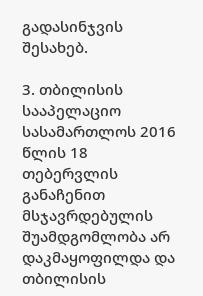გადასინჯვის შესახებ.

3. თბილისის სააპელაციო სასამართლოს 2016 წლის 18 თებერვლის განაჩენით მსჯავრდებულის შუამდგომლობა არ დაკმაყოფილდა და თბილისის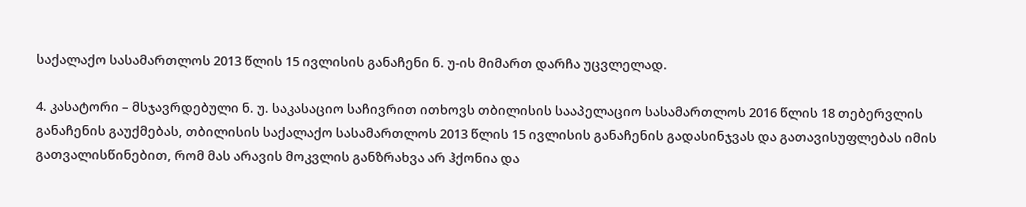საქალაქო სასამართლოს 2013 წლის 15 ივლისის განაჩენი ნ. უ-ის მიმართ დარჩა უცვლელად.

4. კასატორი – მსჯავრდებული ნ. უ. საკასაციო საჩივრით ითხოვს თბილისის სააპელაციო სასამართლოს 2016 წლის 18 თებერვლის განაჩენის გაუქმებას, თბილისის საქალაქო სასამართლოს 2013 წლის 15 ივლისის განაჩენის გადასინჯვას და გათავისუფლებას იმის გათვალისწინებით, რომ მას არავის მოკვლის განზრახვა არ ჰქონია და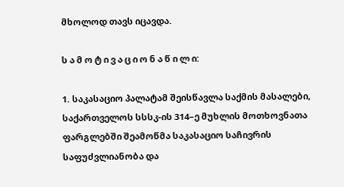მხოლოდ თავს იცავდა.

ს ა მ ო ტ ი ვ ა ც ი ო ნ ა წ ი ლ ი:

1. საკასაციო პალატამ შეისწავლა საქმის მასალები, საქართველოს სსსკ-ის 314–ე მუხლის მოთხოვნათა ფარგლებში შეამოწმა საკასაციო საჩივრის საფუძვლიანობა და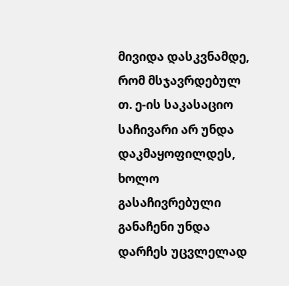მივიდა დასკვნამდე, რომ მსჯავრდებულ თ. ე-ის საკასაციო საჩივარი არ უნდა დაკმაყოფილდეს, ხოლო გასაჩივრებული განაჩენი უნდა დარჩეს უცვლელად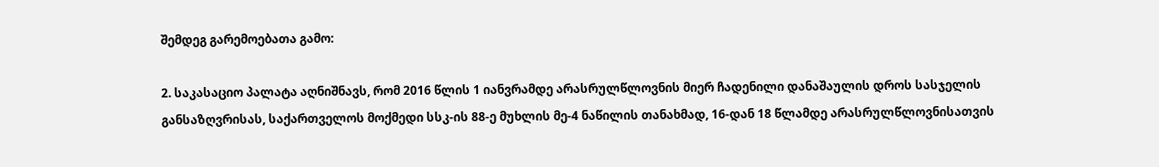შემდეგ გარემოებათა გამო:

2. საკასაციო პალატა აღნიშნავს, რომ 2016 წლის 1 იანვრამდე არასრულწლოვნის მიერ ჩადენილი დანაშაულის დროს სასჯელის განსაზღვრისას, საქართველოს მოქმედი სსკ-ის 88-ე მუხლის მე-4 ნაწილის თანახმად, 16-დან 18 წლამდე არასრულწლოვნისათვის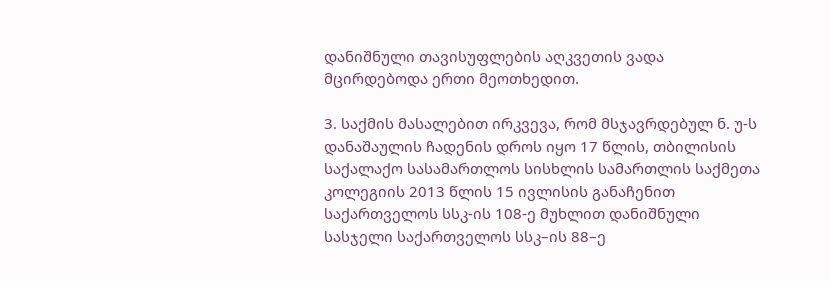დანიშნული თავისუფლების აღკვეთის ვადა მცირდებოდა ერთი მეოთხედით.

3. საქმის მასალებით ირკვევა, რომ მსჯავრდებულ ნ. უ-ს დანაშაულის ჩადენის დროს იყო 17 წლის, თბილისის საქალაქო სასამართლოს სისხლის სამართლის საქმეთა კოლეგიის 2013 წლის 15 ივლისის განაჩენით საქართველოს სსკ-ის 108-ე მუხლით დანიშნული სასჯელი საქართველოს სსკ–ის 88–ე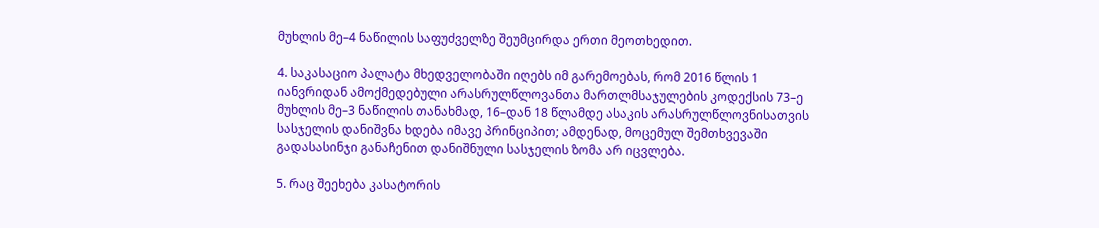მუხლის მე–4 ნაწილის საფუძველზე შეუმცირდა ერთი მეოთხედით.

4. საკასაციო პალატა მხედველობაში იღებს იმ გარემოებას, რომ 2016 წლის 1 იანვრიდან ამოქმედებული არასრულწლოვანთა მართლმსაჯულების კოდექსის 73–ე მუხლის მე–3 ნაწილის თანახმად, 16–დან 18 წლამდე ასაკის არასრულწლოვნისათვის სასჯელის დანიშვნა ხდება იმავე პრინციპით; ამდენად, მოცემულ შემთხვევაში გადასასინჯი განაჩენით დანიშნული სასჯელის ზომა არ იცვლება.

5. რაც შეეხება კასატორის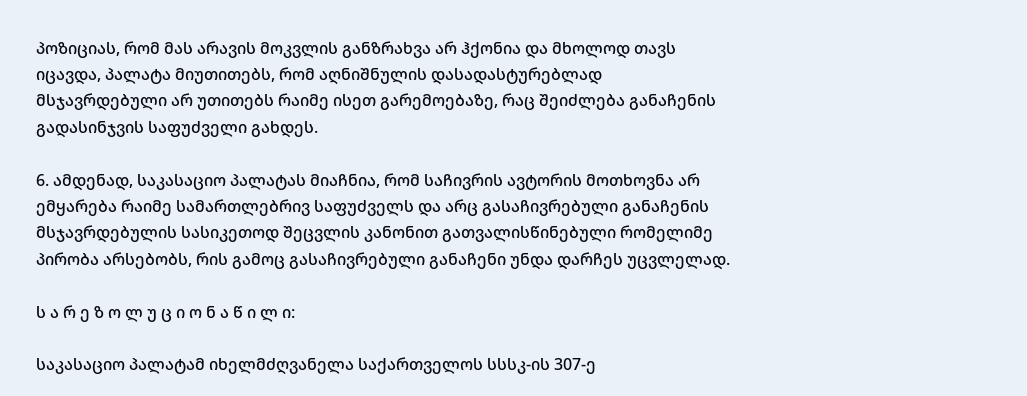პოზიციას, რომ მას არავის მოკვლის განზრახვა არ ჰქონია და მხოლოდ თავს იცავდა, პალატა მიუთითებს, რომ აღნიშნულის დასადასტურებლად მსჯავრდებული არ უთითებს რაიმე ისეთ გარემოებაზე, რაც შეიძლება განაჩენის გადასინჯვის საფუძველი გახდეს.

6. ამდენად, საკასაციო პალატას მიაჩნია, რომ საჩივრის ავტორის მოთხოვნა არ ემყარება რაიმე სამართლებრივ საფუძველს და არც გასაჩივრებული განაჩენის მსჯავრდებულის სასიკეთოდ შეცვლის კანონით გათვალისწინებული რომელიმე პირობა არსებობს, რის გამოც გასაჩივრებული განაჩენი უნდა დარჩეს უცვლელად.

ს ა რ ე ზ ო ლ უ ც ი ო ნ ა წ ი ლ ი:

საკასაციო პალატამ იხელმძღვანელა საქართველოს სსსკ-ის 307-ე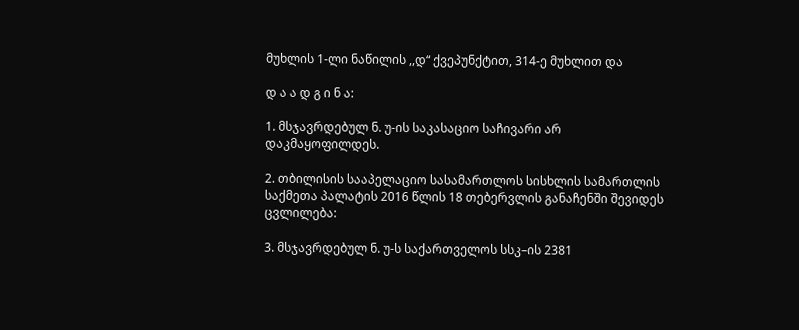მუხლის 1-ლი ნაწილის ,,დ“ ქვეპუნქტით, 314-ე მუხლით და

დ ა ა დ გ ი ნ ა:

1. მსჯავრდებულ ნ. უ-ის საკასაციო საჩივარი არ დაკმაყოფილდეს.

2. თბილისის სააპელაციო სასამართლოს სისხლის სამართლის საქმეთა პალატის 2016 წლის 18 თებერვლის განაჩენში შევიდეს ცვლილება:

3. მსჯავრდებულ ნ. უ-ს საქართველოს სსკ–ის 2381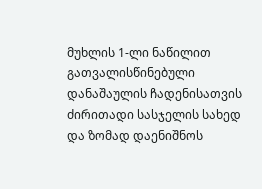მუხლის 1-ლი ნაწილით გათვალისწინებული დანაშაულის ჩადენისათვის ძირითადი სასჯელის სახედ და ზომად დაენიშნოს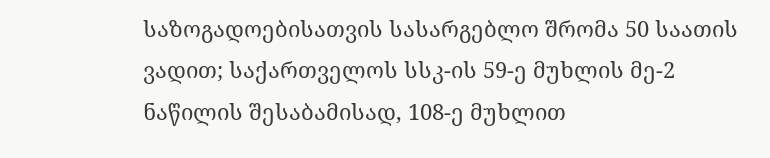საზოგადოებისათვის სასარგებლო შრომა 50 საათის ვადით; საქართველოს სსკ-ის 59-ე მუხლის მე-2 ნაწილის შესაბამისად, 108-ე მუხლით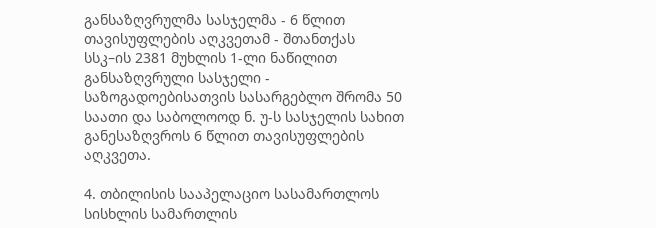განსაზღვრულმა სასჯელმა - 6 წლით თავისუფლების აღკვეთამ - შთანთქას სსკ–ის 2381 მუხლის 1-ლი ნაწილით განსაზღვრული სასჯელი - საზოგადოებისათვის სასარგებლო შრომა 50 საათი და საბოლოოდ ნ. უ-ს სასჯელის სახით განესაზღვროს 6 წლით თავისუფლების აღკვეთა.

4. თბილისის სააპელაციო სასამართლოს სისხლის სამართლის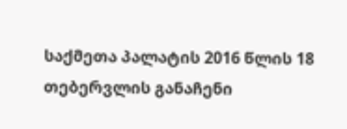საქმეთა პალატის 2016 წლის 18 თებერვლის განაჩენი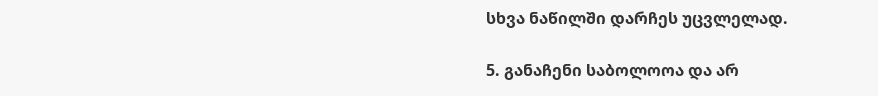სხვა ნაწილში დარჩეს უცვლელად.

5. განაჩენი საბოლოოა და არ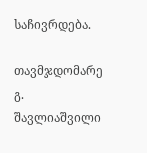საჩივრდება.

თავმჯდომარე გ. შავლიაშვილი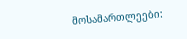მოსამართლეები: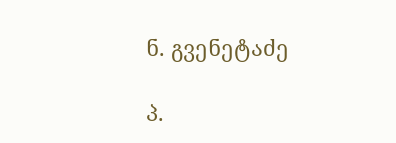ნ. გვენეტაძე

პ.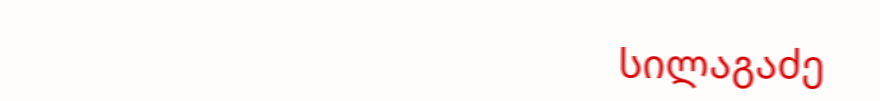სილაგაძე